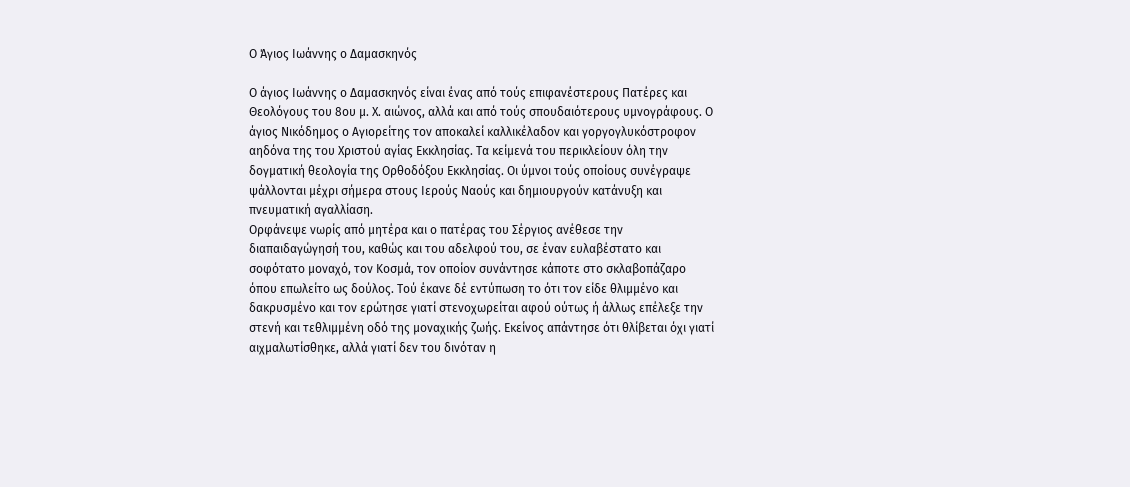Ο Άγιος Ιωάννης ο Δαμασκηνός

Ο άγιος Ιωάννης ο Δαμασκηνός είναι ένας από τούς επιφανέστερους Πατέρες και Θεολόγους του 8ου μ. Χ. αιώνος, αλλά και από τούς σπουδαιότερους υμνογράφους. Ο άγιος Νικόδημος ο Αγιορείτης τον αποκαλεί καλλικέλαδον και γοργογλυκόστροφον αηδόνα της του Χριστού αγίας Εκκλησίας. Τα κείμενά του περικλείουν όλη την δογματική θεολογία της Ορθοδόξου Εκκλησίας. Οι ύμνοι τούς οποίους συνέγραψε ψάλλονται μέχρι σήμερα στους Ιερούς Ναούς και δημιουργούν κατάνυξη και πνευματική αγαλλίαση.
Ορφάνεψε νωρίς από μητέρα και ο πατέρας του Σέργιος ανέθεσε την διαπαιδαγώγησή του, καθώς και του αδελφού του, σε έναν ευλαβέστατο και σοφότατο μοναχό, τον Κοσμά, τον οποίον συνάντησε κάποτε στο σκλαβοπάζαρο όπου επωλείτο ως δούλος. Τού έκανε δέ εντύπωση το ότι τον είδε θλιμμένο και δακρυσμένο και τον ερώτησε γιατί στενοχωρείται αφού ούτως ή άλλως επέλεξε την στενή και τεθλιμμένη οδό της μοναχικής ζωής. Εκείνος απάντησε ότι θλίβεται όχι γιατί αιχμαλωτίσθηκε, αλλά γιατί δεν του δινόταν η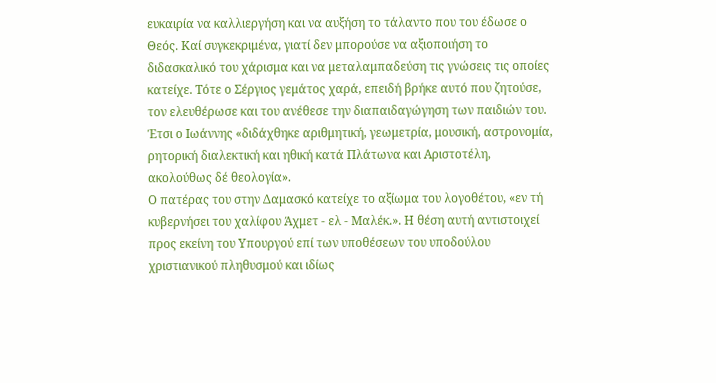ευκαιρία να καλλιεργήση και να αυξήση το τάλαντο που του έδωσε ο Θεός. Καί συγκεκριμένα, γιατί δεν μπορούσε να αξιοποιήση το διδασκαλικό του χάρισμα και να μεταλαμπαδεύση τις γνώσεις τις οποίες κατείχε. Τότε ο Σέργιος γεμάτος χαρά, επειδή βρήκε αυτό που ζητούσε, τον ελευθέρωσε και του ανέθεσε την διαπαιδαγώγηση των παιδιών του. Έτσι ο Ιωάννης «διδάχθηκε αριθμητική, γεωμετρία, μουσική, αστρονομία, ρητορική διαλεκτική και ηθική κατά Πλάτωνα και Αριστοτέλη, ακολούθως δέ θεολογία».
Ο πατέρας του στην Δαμασκό κατείχε το αξίωμα του λογοθέτου, «εν τή κυβερνήσει του χαλίφου Άχμετ - ελ - Μαλέκ.». Η θέση αυτή αντιστοιχεί προς εκείνη του Υπουργού επί των υποθέσεων του υποδούλου χριστιανικού πληθυσμού και ιδίως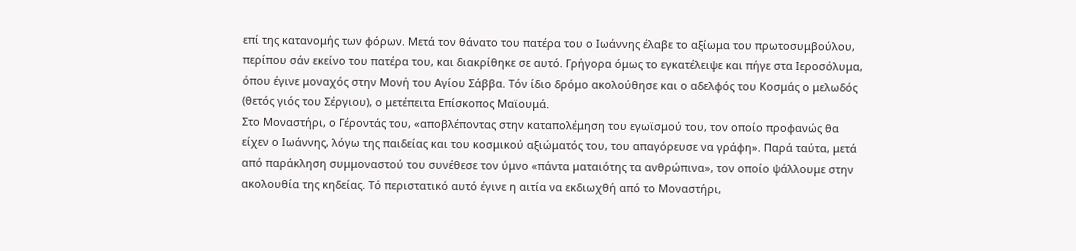επί της κατανομής των φόρων. Μετά τον θάνατο του πατέρα του ο Ιωάννης έλαβε το αξίωμα του πρωτοσυμβούλου, περίπου σάν εκείνο του πατέρα του, και διακρίθηκε σε αυτό. Γρήγορα όμως το εγκατέλειψε και πήγε στα Ιεροσόλυμα, όπου έγινε μοναχός στην Μονή του Αγίου Σάββα. Τόν ίδιο δρόμο ακολούθησε και ο αδελφός του Κοσμάς ο μελωδός (θετός γιός του Σέργιου), ο μετέπειτα Επίσκοπος Μαϊουμά.
Στο Μοναστήρι, ο Γέροντάς του, «αποβλέποντας στην καταπολέμηση του εγωϊσμού του, τον οποίο προφανώς θα είχεν ο Ιωάννης, λόγω της παιδείας και του κοσμικού αξιώματός του, του απαγόρευσε να γράφη». Παρά ταύτα, μετά από παράκληση συμμοναστού του συνέθεσε τον ύμνο «πάντα ματαιότης τα ανθρώπινα», τον οποίο ψάλλουμε στην ακολουθία της κηδείας. Τό περιστατικό αυτό έγινε η αιτία να εκδιωχθή από το Μοναστήρι,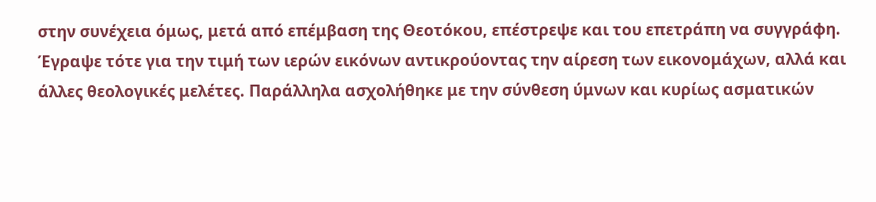στην συνέχεια όμως, μετά από επέμβαση της Θεοτόκου, επέστρεψε και του επετράπη να συγγράφη. Έγραψε τότε για την τιμή των ιερών εικόνων αντικρούοντας την αίρεση των εικονομάχων, αλλά και άλλες θεολογικές μελέτες. Παράλληλα ασχολήθηκε με την σύνθεση ύμνων και κυρίως ασματικών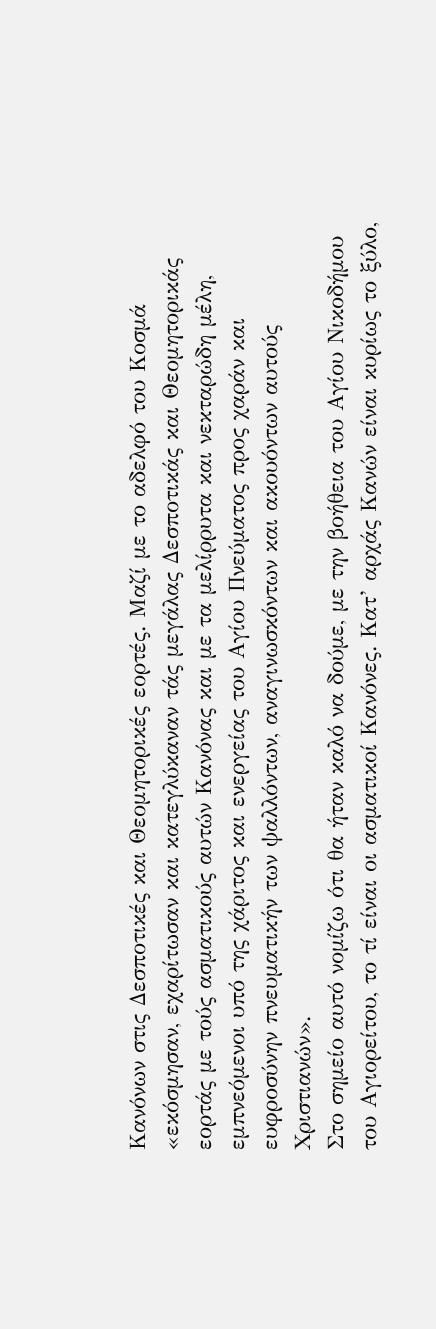Κανόνων στις Δεσποτικές και Θεομητορικές εορτές. Μαζί με το αδελφό του Κοσμά «εκόσμησαν, εχαρίτωσαν και κατεγλύκαναν τάς μεγάλας Δεσποτικάς και Θεομητορικάς εορτάς με τούς ασματικούς αυτών Κανόνας και με τα μελίρρυτα και νεκταρώδη μέλη, εμπνεόμενοι υπό της χάριτος και ενεργείας του Αγίου Πνεύματος προς χαράν και ευφροσύνην πνευματικήν των ψαλλόντων, αναγινωσκόντων και ακουόντων αυτούς Χριστιανών».
Στο σημείο αυτό νομίζω ότι θα ήταν καλό να δούμε, με την βοήθεια του Αγίου Νικοδήμου του Αγιορείτου, το τί είναι οι ασματικοί Κανόνες. Κατ’ αρχάς Κανών είναι κυρίως το ξύλο,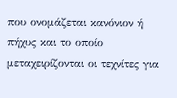που ονομάζεται κανόνιον ή πήχυς και το οποίο μεταχειρίζονται οι τεχνίτες για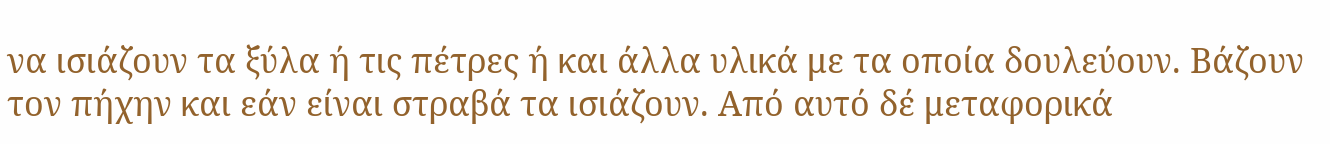να ισιάζουν τα ξύλα ή τις πέτρες ή και άλλα υλικά με τα οποία δουλεύουν. Βάζουν τον πήχην και εάν είναι στραβά τα ισιάζουν. Από αυτό δέ μεταφορικά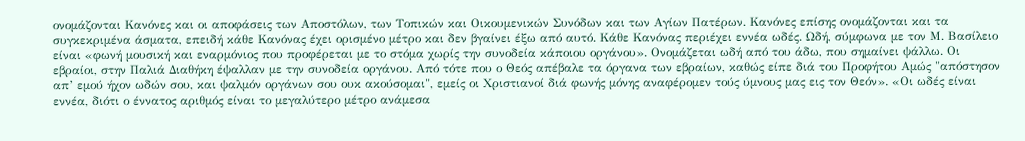ονομάζονται Κανόνες και οι αποφάσεις των Αποστόλων, των Τοπικών και Οικουμενικών Συνόδων και των Αγίων Πατέρων. Κανόνες επίσης ονομάζονται και τα συγκεκριμένα άσματα, επειδή κάθε Κανόνας έχει ορισμένο μέτρο και δεν βγαίνει έξω από αυτό. Κάθε Κανόνας περιέχει εννέα ωδές. Ωδή, σύμφωνα με τον Μ. Βασίλειο είναι «φωνή μουσική και εναρμόνιος που προφέρεται με το στόμα χωρίς την συνοδεία κάποιου οργάνου». Ονομάζεται ωδή από του άδω, που σημαίνει ψάλλω. Οι εβραίοι, στην Παλιά Διαθήκη έψαλλαν με την συνοδεία οργάνου. Από τότε που ο Θεός απέβαλε τα όργανα των εβραίων, καθώς είπε διά του Προφήτου Αμώς "απόστησον απ’ εμού ήχον ωδών σου, και ψαλμόν οργάνων σου ουκ ακούσομαι", εμείς οι Χριστιανοί διά φωνής μόνης αναφέρομεν τούς ύμνους μας εις τον Θεόν». «Οι ωδές είναι εννέα, διότι ο έννατος αριθμός είναι το μεγαλύτερο μέτρο ανάμεσα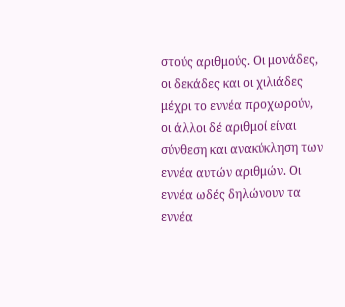στούς αριθμούς. Οι μονάδες, οι δεκάδες και οι χιλιάδες μέχρι το εννέα προχωρούν, οι άλλοι δέ αριθμοί είναι σύνθεση και ανακύκληση των εννέα αυτών αριθμών. Οι εννέα ωδές δηλώνουν τα εννέα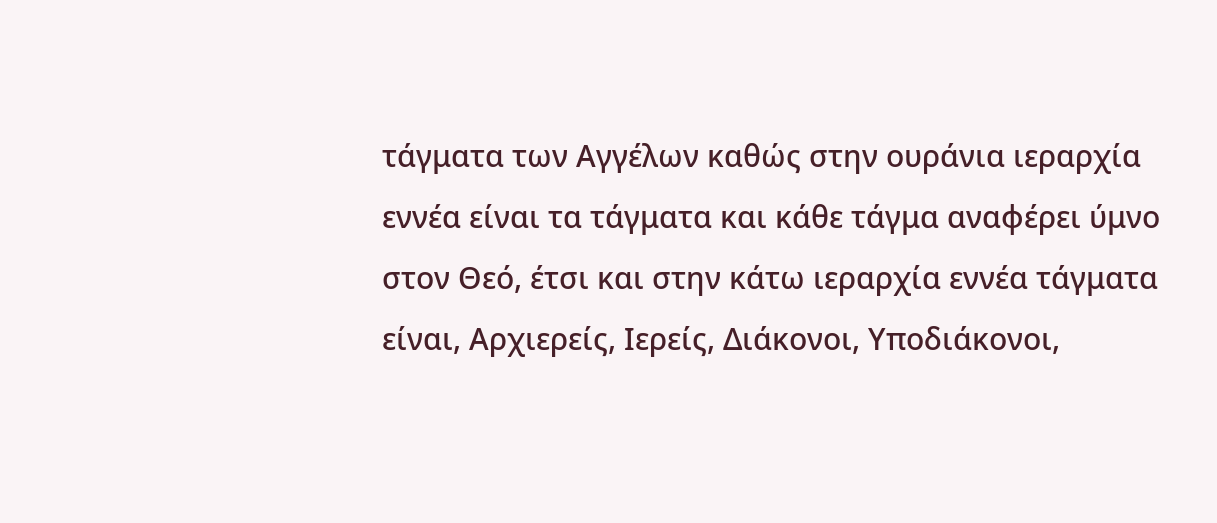τάγματα των Αγγέλων καθώς στην ουράνια ιεραρχία εννέα είναι τα τάγματα και κάθε τάγμα αναφέρει ύμνο στον Θεό, έτσι και στην κάτω ιεραρχία εννέα τάγματα είναι, Αρχιερείς, Ιερείς, Διάκονοι, Υποδιάκονοι,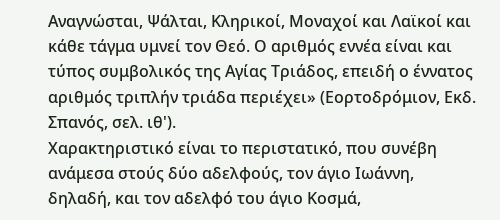Αναγνώσται, Ψάλται, Κληρικοί, Μοναχοί και Λαϊκοί και κάθε τάγμα υμνεί τον Θεό. Ο αριθμός εννέα είναι και τύπος συμβολικός της Αγίας Τριάδος, επειδή ο έννατος αριθμός τριπλήν τριάδα περιέχει» (Εορτοδρόμιον, Εκδ. Σπανός, σελ. ιθ').
Χαρακτηριστικό είναι το περιστατικό, που συνέβη ανάμεσα στούς δύο αδελφούς, τον άγιο Ιωάννη, δηλαδή, και τον αδελφό του άγιο Κοσμά,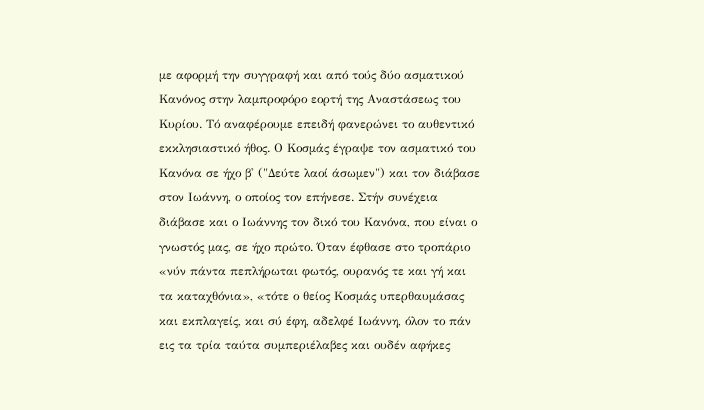με αφορμή την συγγραφή και από τούς δύο ασματικού Κανόνος στην λαμπροφόρο εορτή της Αναστάσεως του Κυρίου. Τό αναφέρουμε επειδή φανερώνει το αυθεντικό εκκλησιαστικό ήθος. Ο Κοσμάς έγραψε τον ασματικό του Κανόνα σε ήχο β' ("Δεύτε λαοί άσωμεν") και τον διάβασε στον Ιωάννη, ο οποίος τον επήνεσε. Στήν συνέχεια διάβασε και ο Ιωάννης τον δικό του Κανόνα, που είναι ο γνωστός μας, σε ήχο πρώτο. Όταν έφθασε στο τροπάριο «νύν πάντα πεπλήρωται φωτός, ουρανός τε και γή και τα καταχθόνια», «τότε ο θείος Κοσμάς υπερθαυμάσας και εκπλαγείς, και σύ έφη, αδελφέ Ιωάννη, όλον το πάν εις τα τρία ταύτα συμπεριέλαβες και ουδέν αφήκες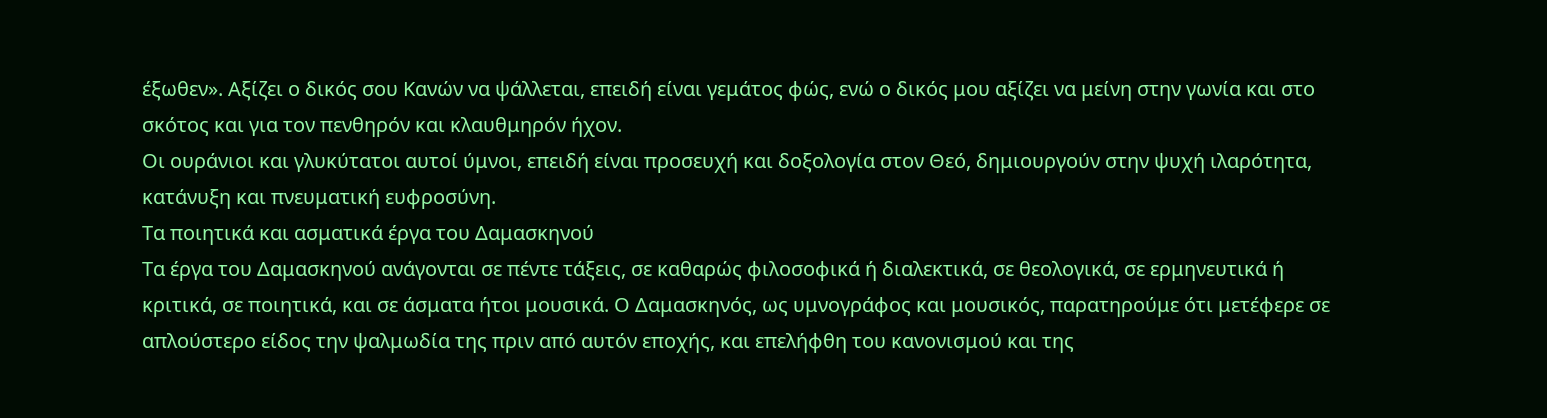έξωθεν». Αξίζει ο δικός σου Κανών να ψάλλεται, επειδή είναι γεμάτος φώς, ενώ ο δικός μου αξίζει να μείνη στην γωνία και στο σκότος και για τον πενθηρόν και κλαυθμηρόν ήχον.
Οι ουράνιοι και γλυκύτατοι αυτοί ύμνοι, επειδή είναι προσευχή και δοξολογία στον Θεό, δημιουργούν στην ψυχή ιλαρότητα, κατάνυξη και πνευματική ευφροσύνη.
Τα ποιητικά και ασματικά έργα του Δαμασκηνού
Τα έργα του Δαμασκηνoύ ανάγονται σε πέντε τάξεις, σε καθαρώς φιλοσοφικά ή διαλεκτικά, σε θεολογικά, σε ερμηνευτικά ή κριτικά, σε ποιητικά, και σε άσματα ήτοι μουσικά. Ο Δαμασκηνός, ως υμνογράφος και μουσικός, παρατηρούμε ότι μετέφερε σε απλούστερο είδος την ψαλμωδία της πριν από αυτόν εποχής, και επελήφθη του κανονισμού και της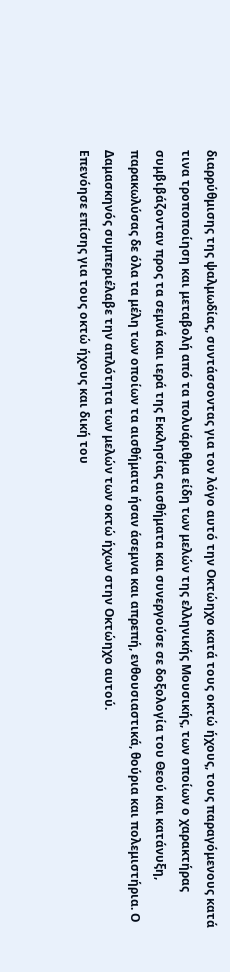διαρρύθμισης της ψαλμωδίας, συντάσσοντας για τον λόγο αυτό την Οκτώηχο κατά τους οκτώ ήχους, τους παραγόμενους κατά τινα τροποποίηση και μεταβολή από τα πολυάριθμα είδη των μελών της ελληνικής Μουσικής, των οποίων ο χαρακτήρας συμβιβάζονταν προς τα σεμνά και ιερά της Εκκλησίας αισθήματα και συνεργούσε σε δοξολογία του Θεού και κατάνυξη, παρακωλύσας δε όλα τα μέλη των οποίων τα αισθήματα ήσαν άσεμνα και απρεπή, ενθουσιαστικά, θούρια και πολεμιστήρια. Ο Δαμασκηνός συμπεριέλαβε την απλότητα των μελών των οκτώ ήχων στην Οκτώηχο αυτού.
Επενόησε επίσης για τους οκτώ ήχους και δική του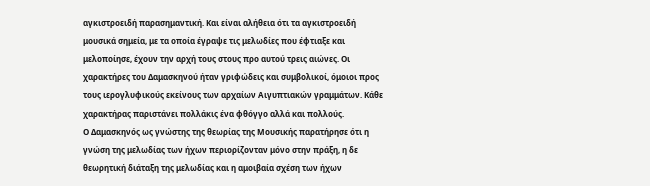αγκιστροειδή παρασημαντική. Kαι είναι αλήθεια ότι τα αγκιστροειδή μουσικά σημεία, με τα οποία έγραψε τις μελωδίες που έφτιαξε και μελοποίησε, έχουν την αρχή τους στους προ αυτού τρεις αιώνες. Οι χαρακτήρες του Δαμασκηνού ήταν γριφώδεις και συμβολικοί, όμοιοι προς τους ιερογλυφικούς εκείνους των αρχαίων Αιγυπτιακών γραμμάτων. Κάθε χαρακτήρας παριστάνει πολλάκις ένα φθόγγο αλλά και πολλούς.
Ο Δαμασκηνός ως γνώστης της θεωρίας της Μουσικής παρατήρησε ότι η γνώση της μελωδίας των ήχων περιορίζονταν μόνο στην πράξη, η δε θεωρητική διάταξη της μελωδίας και η αμοιβαία σχέση των ήχων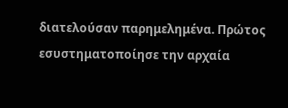διατελούσαν παρημελημένα. Πρώτος εσυστηματοποίησε την αρχαία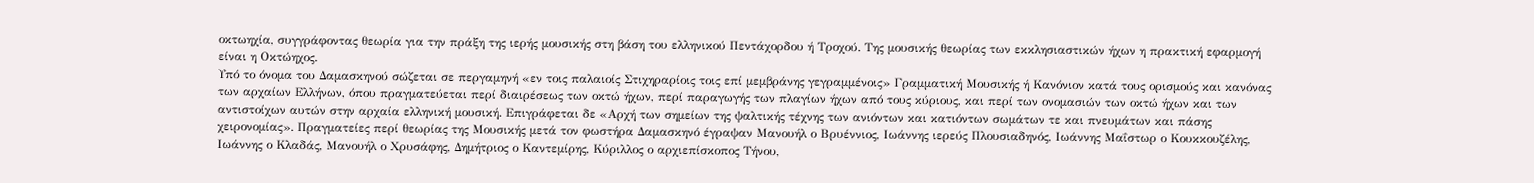οκτωηχία, συγγράφοντας θεωρία για την πράξη της ιερής μουσικής στη βάση του ελληνικού Πεντάχορδου ή Τροχού. Της μουσικής θεωρίας των εκκλησιαστικών ήχων η πρακτική εφαρμογή είναι η Οκτώηχος.
Υπό το όνομα του Δαμασκηνού σώζεται σε περγαμηνή «εν τοις παλαιοίς Στιχηραρίοις τοις επί μεμβράνης γεγραμμένοις» Γραμματική Μουσικής ή Κανόνιον κατά τους ορισμούς και κανόνας των αρχαίων Ελλήνων, όπου πραγματεύεται περί διαιρέσεως των οκτώ ήχων, περί παραγωγής των πλαγίων ήχων από τους κύριους, και περί των ονομασιών των οκτώ ήχων και των αντιστοίχων αυτών στην αρχαία ελληνική μουσική. Επιγράφεται δε «Αρχή των σημείων της ψαλτικής τέχνης των ανιόντων και κατιόντων σωμάτων τε και πνευμάτων και πάσης χειρονομίας». Πραγματείες περί θεωρίας της Μουσικής μετά τον φωστήρα Δαμασκηνό έγραψαν Μανουήλ ο Βρυέννιος, Ιωάννης ιερεύς Πλουσιαδηνός, Ιωάννης Μαΐστωρ ο Κουκκουζέλης, Ιωάννης ο Κλαδάς, Μανουήλ ο Χρυσάφης, Δημήτριος ο Καντεμίρης, Κύριλλος ο αρχιεπίσκοπος Τήνου,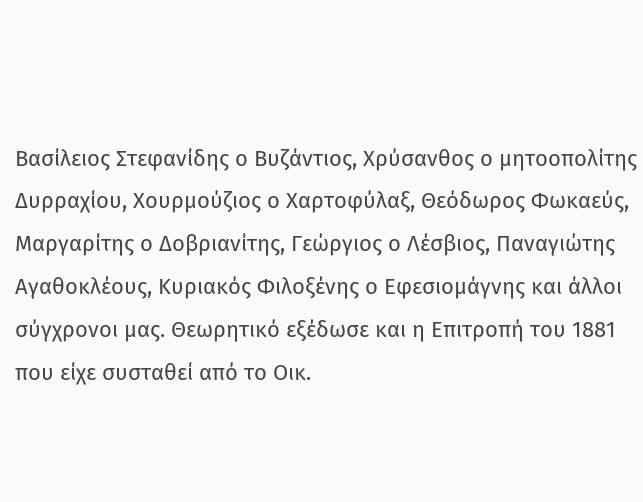Βασίλειος Στεφανίδης ο Βυζάντιος, Χρύσανθος ο μητοοπολίτης Δυρραχίου, Χουρμούζιος ο Χαρτοφύλαξ, Θεόδωρος Φωκαεύς, Μαργαρίτης ο Δοβριανίτης, Γεώργιος ο Λέσβιος, Παναγιώτης Αγαθοκλέους, Κυριακός Φιλοξένης ο Εφεσιομάγνης και άλλοι σύγχρονοι μας. Θεωρητικό εξέδωσε και η Επιτροπή του 1881 που είχε συσταθεί από το Οικ.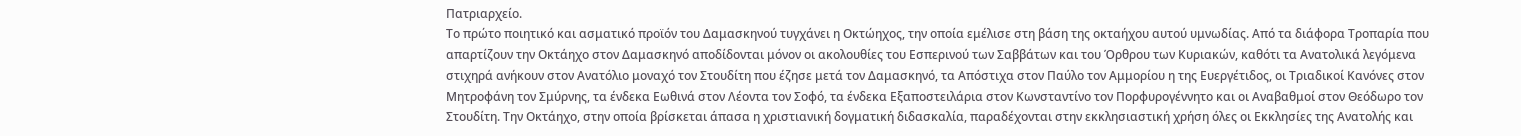Πατριαρχείο.
Το πρώτο ποιητικό και ασματικό προϊόν του Δαμασκηνού τυγχάνει η Οκτώηχος, την οποία εμέλισε στη βάση της οκταήχου αυτού υμνωδίας. Από τα διάφορα Τροπαρία που απαρτίζουν την Οκτάηχο στον Δαμασκηνό αποδίδονται μόνον οι ακολουθίες του Εσπερινού των Σαββάτων και τoυ Όρθρου των Κυριακών, καθότι τα Ανατολικά λεγόμενα στιχηρά ανήκουν στον Ανατόλιο μοναχό τον Στουδίτη που έζησε μετά τον Δαμασκηνό, τα Απόστιχα στον Παύλο τον Αμμορίου η της Ευεργέτιδος, oι Τριαδικοί Κανόνες στον Μητροφάνη τον Σμύρνης, τα ένδεκα Εωθινά στον Λέοντα τον Σοφό, τα ένδεκα Εξαποστειλάρια στον Κωνσταντίνο τον Πορφυρογέννητο και oι Αναβαθμοί στον Θεόδωρο τον Στουδίτη. Την Οκτάηχο, στην οποία βρίσκεται άπασα η χριστιανική δογματική διδασκαλία, παραδέχονται στην εκκλησιαστική χρήση όλες οι Εκκλησίες της Ανατολής και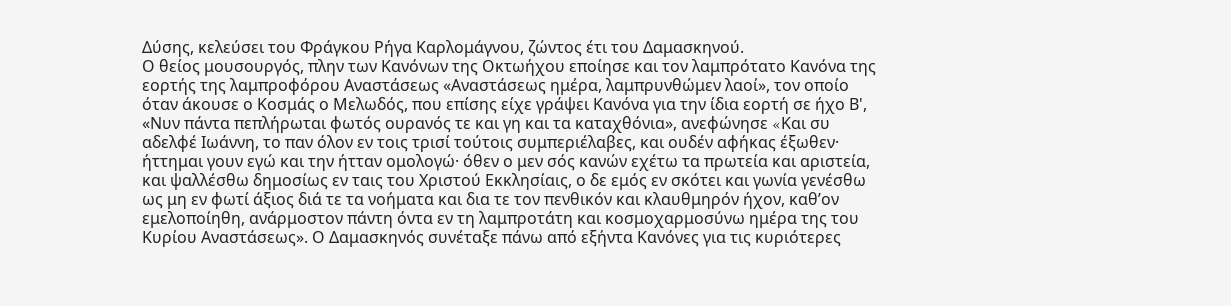Δύσης, κελεύσει του Φράγκου Ρήγα Καρλομάγνου, ζώντος έτι τoυ Δαμασκηνού.
Ο θείος μουσουργός, πλην των Κανόνων της Οκτωήχου εποίησε και τον λαμπρότατο Κανόνα της εορτής της λαμπροφόρου Αναστάσεως «Αναστάσεως ημέρα, λαμπρυνθώμεν λαοί», τον οποίο όταν άκουσε ο Κοσμάς ο Μελωδός, που επίσης είχε γράψει Κανόνα για την ίδια εορτή σε ήχο Β', «Νυν πάντα πεπλήρωται φωτός ουρανός τε και γη και τα καταχθόνια», ανεφώνησε «Kαι συ αδελφέ Ιωάννη, το παν όλον εν τοις τρισί τούτοις συμπεριέλαβες, και oυδέν αφήκας έξωθεν· ήττημαι γουν εγώ και την ήτταν ομολογώ· όθεν ο μεν σός κανών εχέτω τα πρωτεία και αριστεία, και ψαλλέσθω δημοσίως εν ταις του Χριστού Εκκλησίαις, ο δε εμός εν σκότει και γωνία γενέσθω ως μη εν φωτί άξιος διά τε τα νοήματα και δια τε τον πενθικόν και κλαυθμηρόν ήχον, καθ’ον εμελοποίηθη, ανάρμοστον πάντη όντα εν τη λαμπροτάτη και κοσμοχαρμοσύνω ημέρα της του Κυρίου Αναστάσεως». Ο Δαμασκηνός συνέταξε πάνω από εξήντα Κανόνες για τις κυριότερες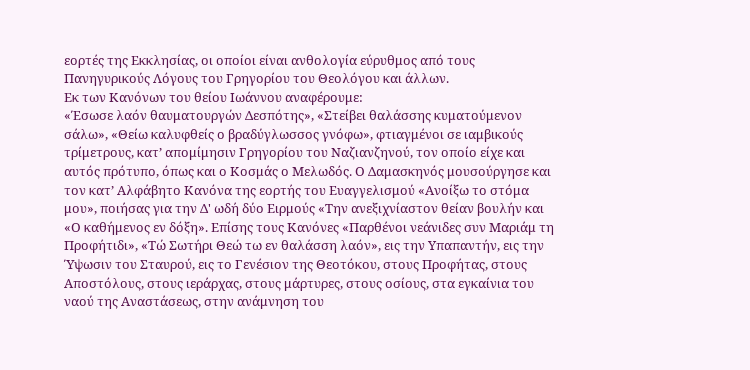εορτές της Εκκλησίας, οι οποίοι είναι ανθολογία εύρυθμος από τους Πανηγυρικούς Λόγους του Γρηγορίου του Θεολόγου και άλλων.
Εκ των Κανόνων τoυ θείου Ιωάννoυ αναφέρουμε:
«Έσωσε λαόν θαυματουργών Δεσπότης», «Στείβει θαλάσσης κυματούμενον σάλω», «Θείω καλυφθείς ο βραδύγλωσσος γνόφω», φτιαγμένοι σε ιαμβικούς τρίμετρους, κατ’ απομίμησιν Γρηγορίου του Ναζιανζηνού, τον οποίο είχε και αυτός πρότυπο, όπως και ο Κοσμάς ο Μελωδός. Ο Δαμασκηνός μουσούργησε και τον κατ’ Αλφάβητο Κανόνα της εορτής του Ευαγγελισμού «Ανοίξω το στόμα μου», ποιήσας για την Δ' ωδή δύο Ειρμούς «Την ανεξιχνίαστον θείαν βουλήν και «Ο καθήμενος εν δόξη». Επίσης τους Κανόνες «Παρθένοι νεάνιδες συν Μαριάμ τη Προφήτιδι», «Τώ Σωτήρι Θεώ τω εν θαλάσση λαόν», εις την Υπαπαντήν, εις την Ύψωσιν του Σταυρού, εις το Γενέσιον της Θεοτόκου, στους Προφήτας, στους Αποστόλους, στους ιεράρχας, στους μάρτυρες, στους οσίους, στα εγκαίνια του ναού της Αναστάσεως, στην ανάμνηση του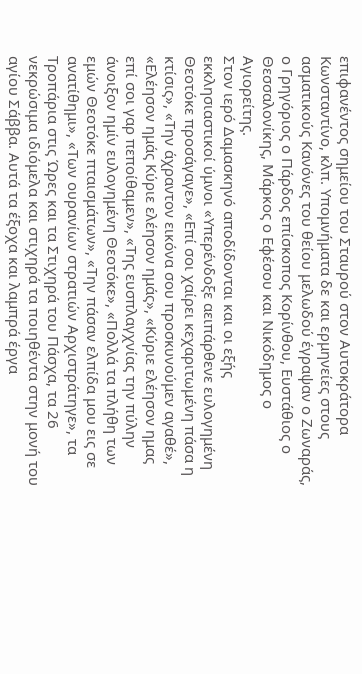επιφανέντος σημείου του Σταυρού στον Αυτοκράτορα Κωνσταντίνο, κλπ. Υπομνήματα δε και ερμηνείες στους ασματικούς Κανόνες τoυ θείου μελωδού έγραψαν ο Ζωναράς, ο Γρηγόριος ο Πάρδος επίσκοπος Κορίνθου, Ευστάθιος ο Θεσσαλονίκης, Μάρκος ο Εφέσου και Νικόδημος ο Αγιορείτης.
Στον ιερό Δαμασκηνό αποδίδονται και οι εξής εκκλησιαστικοί ύμνοι «Υπερένδοξε αειπάρθενε ευλογημένη Θεοτόκε προσάγαγε», «Επί σοι χαίρει κεχαριτωμένη πάσα η κτίσις», «Την άχραντον εικόνα σου προσκυνούμεν αγαθέ», «Ελέησον ημάς Κύριε ελέησον ημάς», «Κύριε ελέησον ημας επί σoι γαρ πεποίθαμεν», «Της ευσπλαγχνίας την πύλην άνοιξον ημίν ευλογημένη Θεοτόκε», «Πολλά τα πλήθη των εμών Θεοτόκε πταισμάτων», «Την πάσαν ελπίδα μου εις σε ανατίθημι», «Των ουρανίων στρατιών Αρχιστράτηγε», τα Τροπάρια στις Ώρες και τα Στιχηρά του Πάσχα, τα 26 νεκρώσιμα ιδιόμελα και στιχηρά τα ποιηθέντα στην μονή του αγίoυ Σάββα. Αυτά τα έξοχα και λαμπρά έργα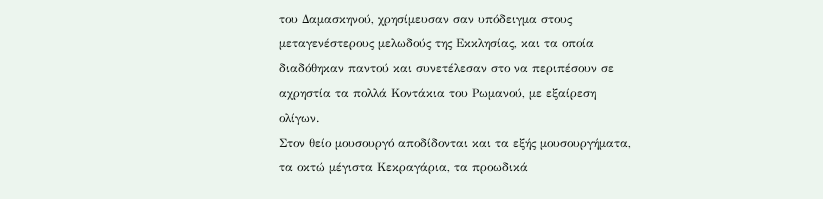του Δαμασκηνού, χρησίμευσαν σαν υπόδειγμα στους μεταγενέστερους μελωδούς της Εκκλησίας, και τα οποία διαδόθηκαν παντού και συνετέλεσαν στο να περιπέσουν σε αχρηστία τα πολλά Κοντάκια του Ρωμανού, με εξαίρεση ολίγων.
Στον θείο μουσουργό αποδίδονται και τα εξής μουσουργήματα, τα οκτώ μέγιστα Κεκραγάρια, τα προωδικά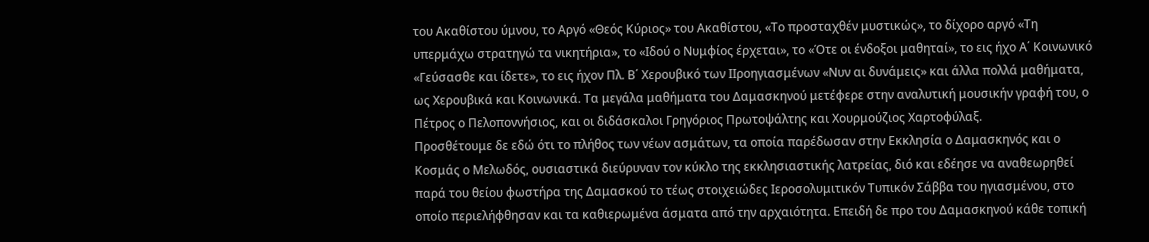του Ακαθίστου ύμνου, το Αργό «Θεός Κύριος» του Ακαθίστου, «Το προσταχθέν μυστικώς», το δίχορο αργό «Τη υπερμάχω στρατηγώ τα νικητήρια», το «Ιδού ο Νυμφίος έρχεται», το «Ότε oι ένδοξοι μαθηταί», το εις ήχο Α΄ Κοινωνικό «Γεύσασθε και ίδετε», το εις ήχον Πλ. Β΄ Χερουβικό των ΙΙροηγιασμένων «Νυν αι δυνάμεις» και άλλα πολλά μαθήματα, ως Χερουβικά και Κοινωνικά. Τα μεγάλα μαθήματα του Δαμασκηνού μετέφερε στην αναλυτική μoυσικήν γραφή του, ο Πέτρος ο Πελοποννήσιος, και οι διδάσκαλοι Γρηγόριος Πρωτοψάλτης και Χουρμούζιος Χαρτοφύλαξ.
Προσθέτουμε δε εδώ ότι το πλήθος των νέων ασμάτων, τα οποία παρέδωσαν στην Εκκλησία ο Δαμασκηνός και ο Κοσμάς ο Μελωδός, ουσιαστικά διεύρυναν τον κύκλο της εκκλησιαστικής λατρείας, διό και εδέησε να αναθεωρηθεί παρά του θείου φωστήρα της Δαμασκού το τέως στοιχειώδες Ιεροσολυμιτικόν Τυπικόν Σάββα του ηγιασμένου, στο οποίο περιελήφθησαν και τα καθιερωμένα άσματα από την αρχαιότητα. Επειδή δε προ του Δαμασκηνού κάθε τοπική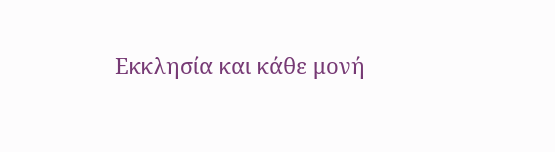Εκκλησία και κάθε μονή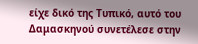είχε δικό της Τυπικό, αυτό του Δαμασκηνού συνετέλεσε στην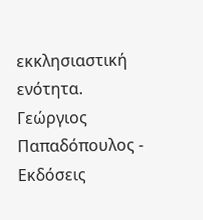εκκλησιαστική ενότητα.
Γεώργιος Παπαδόπουλος - Εκδόσεις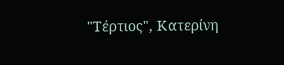"Τέρτιος", Κατερίνη